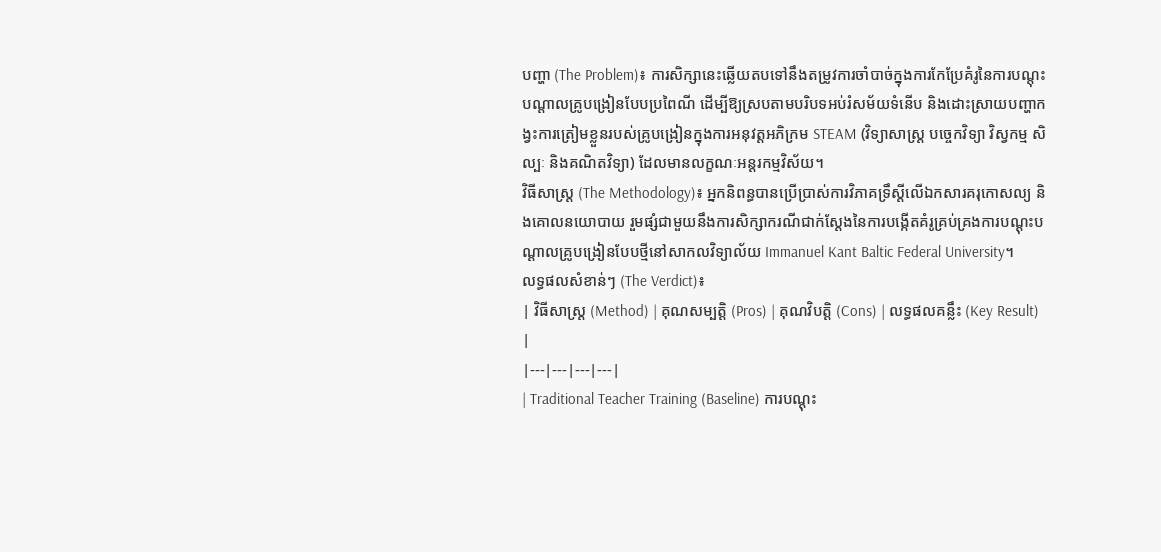បញ្ហា (The Problem)៖ ការសិក្សានេះឆ្លើយតបទៅនឹងតម្រូវការចាំបាច់ក្នុងការកែប្រែគំរូនៃការបណ្តុះបណ្តាលគ្រូបង្រៀនបែបប្រពៃណី ដើម្បីឱ្យស្របតាមបរិបទអប់រំសម័យទំនើប និងដោះស្រាយបញ្ហាកង្វះការត្រៀមខ្លួនរបស់គ្រូបង្រៀនក្នុងការអនុវត្តអភិក្រម STEAM (វិទ្យាសាស្ត្រ បច្ចេកវិទ្យា វិស្វកម្ម សិល្បៈ និងគណិតវិទ្យា) ដែលមានលក្ខណៈអន្តរកម្មវិស័យ។
វិធីសាស្ត្រ (The Methodology)៖ អ្នកនិពន្ធបានប្រើប្រាស់ការវិភាគទ្រឹស្តីលើឯកសារគរុកោសល្យ និងគោលនយោបាយ រួមផ្សំជាមួយនឹងការសិក្សាករណីជាក់ស្តែងនៃការបង្កើតគំរូគ្រប់គ្រងការបណ្តុះបណ្តាលគ្រូបង្រៀនបែបថ្មីនៅសាកលវិទ្យាល័យ Immanuel Kant Baltic Federal University។
លទ្ធផលសំខាន់ៗ (The Verdict)៖
| វិធីសាស្ត្រ (Method) | គុណសម្បត្តិ (Pros) | គុណវិបត្តិ (Cons) | លទ្ធផលគន្លឹះ (Key Result) |
|---|---|---|---|
| Traditional Teacher Training (Baseline) ការបណ្តុះ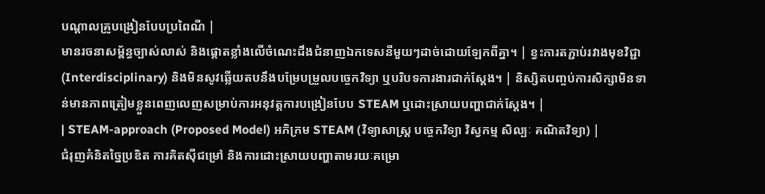បណ្តាលគ្រូបង្រៀនបែបប្រពៃណី |
មានរចនាសម្ព័ន្ធច្បាស់លាស់ និងផ្តោតខ្លាំងលើចំណេះដឹងជំនាញឯកទេសនីមួយៗដាច់ដោយឡែកពីគ្នា។ | ខ្វះការតភ្ជាប់រវាងមុខវិជ្ជា (Interdisciplinary) និងមិនសូវឆ្លើយតបនឹងបម្រែបម្រួលបច្ចេកវិទ្យា ឬបរិបទការងារជាក់ស្តែង។ | និស្សិតបញ្ចប់ការសិក្សាមិនទាន់មានភាពត្រៀមខ្លួនពេញលេញសម្រាប់ការអនុវត្តការបង្រៀនបែប STEAM ឬដោះស្រាយបញ្ហាជាក់ស្តែង។ |
| STEAM-approach (Proposed Model) អភិក្រម STEAM (វិទ្យាសាស្ត្រ បច្ចេកវិទ្យា វិស្វកម្ម សិល្បៈ គណិតវិទ្យា) |
ជំរុញគំនិតច្នៃប្រឌិត ការគិតស៊ីជម្រៅ និងការដោះស្រាយបញ្ហាតាមរយៈគម្រោ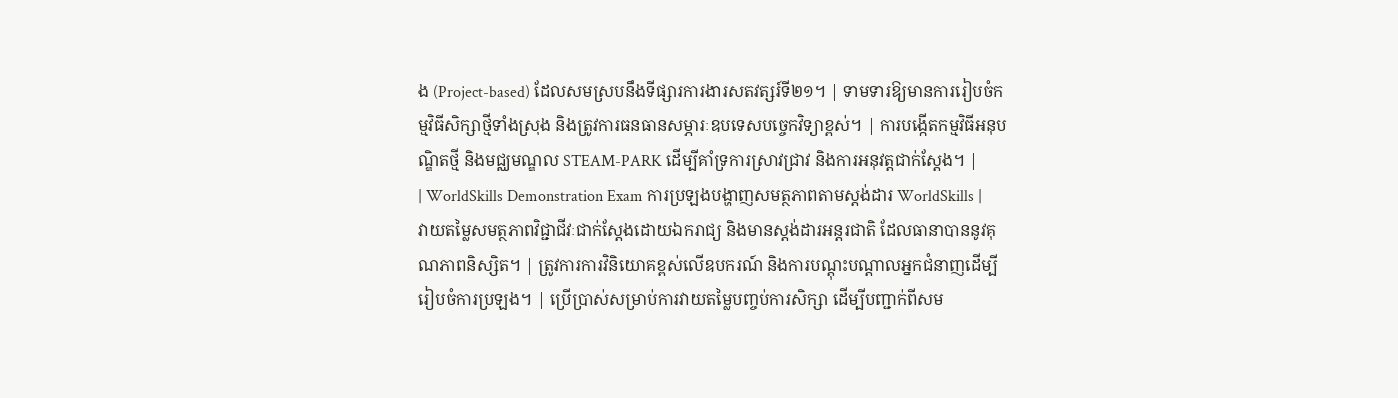ង (Project-based) ដែលសមស្របនឹងទីផ្សារការងារសតវត្សរ៍ទី២១។ | ទាមទារឱ្យមានការរៀបចំកម្មវិធីសិក្សាថ្មីទាំងស្រុង និងត្រូវការធនធានសម្ភារៈឧបទេសបច្ចេកវិទ្យាខ្ពស់។ | ការបង្កើតកម្មវិធីអនុបណ្ឌិតថ្មី និងមជ្ឈមណ្ឌល STEAM-PARK ដើម្បីគាំទ្រការស្រាវជ្រាវ និងការអនុវត្តជាក់ស្តែង។ |
| WorldSkills Demonstration Exam ការប្រឡងបង្ហាញសមត្ថភាពតាមស្តង់ដារ WorldSkills |
វាយតម្លៃសមត្ថភាពវិជ្ជាជីវៈជាក់ស្តែងដោយឯករាជ្យ និងមានស្តង់ដារអន្តរជាតិ ដែលធានាបាននូវគុណភាពនិស្សិត។ | ត្រូវការការវិនិយោគខ្ពស់លើឧបករណ៍ និងការបណ្តុះបណ្តាលអ្នកជំនាញដើម្បីរៀបចំការប្រឡង។ | ប្រើប្រាស់សម្រាប់ការវាយតម្លៃបញ្ចប់ការសិក្សា ដើម្បីបញ្ជាក់ពីសម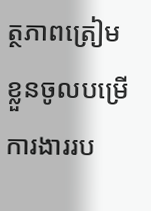ត្ថភាពត្រៀមខ្លួនចូលបម្រើការងាររប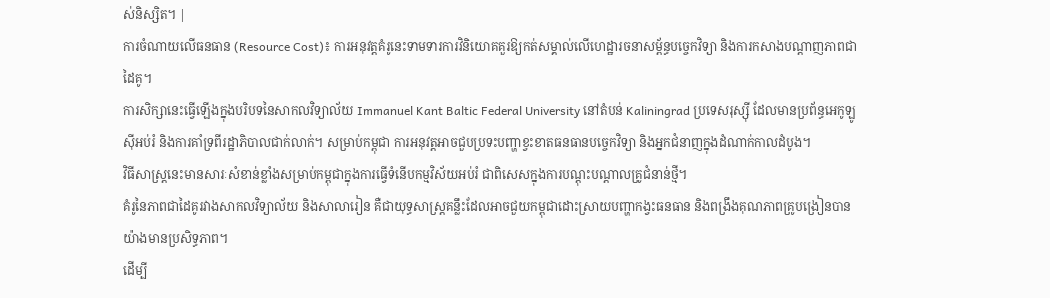ស់និស្សិត។ |
ការចំណាយលើធនធាន (Resource Cost)៖ ការអនុវត្តគំរូនេះទាមទារការវិនិយោគគួរឱ្យកត់សម្គាល់លើហេដ្ឋារចនាសម្ព័ន្ធបច្ចេកវិទ្យា និងការកសាងបណ្តាញភាពជាដៃគូ។
ការសិក្សានេះធ្វើឡើងក្នុងបរិបទនៃសាកលវិទ្យាល័យ Immanuel Kant Baltic Federal University នៅតំបន់ Kaliningrad ប្រទេសរុស្ស៊ី ដែលមានប្រព័ន្ធអេកូឡូស៊ីអប់រំ និងការគាំទ្រពីរដ្ឋាភិបាលជាក់លាក់។ សម្រាប់កម្ពុជា ការអនុវត្តអាចជួបប្រទះបញ្ហាខ្វះខាតធនធានបច្ចេកវិទ្យា និងអ្នកជំនាញក្នុងដំណាក់កាលដំបូង។
វិធីសាស្ត្រនេះមានសារៈសំខាន់ខ្លាំងសម្រាប់កម្ពុជាក្នុងការធ្វើទំនើបកម្មវិស័យអប់រំ ជាពិសេសក្នុងការបណ្តុះបណ្តាលគ្រូជំនាន់ថ្មី។
គំរូនៃភាពជាដៃគូរវាងសាកលវិទ្យាល័យ និងសាលារៀន គឺជាយុទ្ធសាស្ត្រគន្លឹះដែលអាចជួយកម្ពុជាដោះស្រាយបញ្ហាកង្វះធនធាន និងពង្រឹងគុណភាពគ្រូបង្រៀនបានយ៉ាងមានប្រសិទ្ធភាព។
ដើម្បី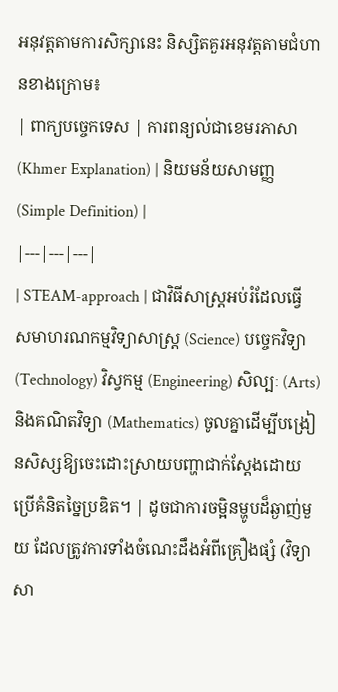អនុវត្តតាមការសិក្សានេះ និស្សិតគួរអនុវត្តតាមជំហានខាងក្រោម៖
| ពាក្យបច្ចេកទេស | ការពន្យល់ជាខេមរភាសា (Khmer Explanation) | និយមន័យសាមញ្ញ (Simple Definition) |
|---|---|---|
| STEAM-approach | ជាវិធីសាស្ត្រអប់រំដែលធ្វើសមាហរណកម្មវិទ្យាសាស្ត្រ (Science) បច្ចេកវិទ្យា (Technology) វិស្វកម្ម (Engineering) សិល្បៈ (Arts) និងគណិតវិទ្យា (Mathematics) ចូលគ្នាដើម្បីបង្រៀនសិស្សឱ្យចេះដោះស្រាយបញ្ហាជាក់ស្តែងដោយប្រើគំនិតច្នៃប្រឌិត។ | ដូចជាការចម្អិនម្ហូបដ៏ឆ្ងាញ់មួយ ដែលត្រូវការទាំងចំណេះដឹងអំពីគ្រឿងផ្សំ (វិទ្យាសា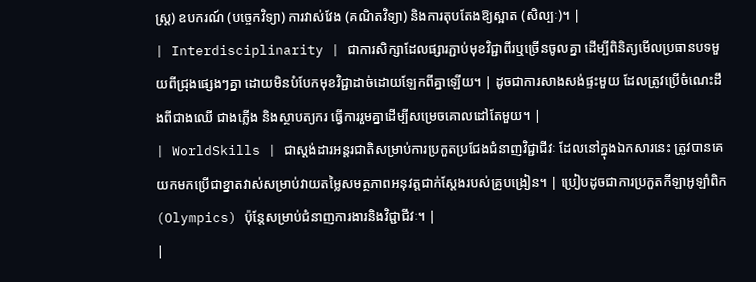ស្ត្រ) ឧបករណ៍ (បច្ចេកវិទ្យា) ការវាស់វែង (គណិតវិទ្យា) និងការតុបតែងឱ្យស្អាត (សិល្បៈ)។ |
| Interdisciplinarity | ជាការសិក្សាដែលផ្សារភ្ជាប់មុខវិជ្ជាពីរឬច្រើនចូលគ្នា ដើម្បីពិនិត្យមើលប្រធានបទមួយពីជ្រុងផ្សេងៗគ្នា ដោយមិនបំបែកមុខវិជ្ជាដាច់ដោយឡែកពីគ្នាឡើយ។ | ដូចជាការសាងសង់ផ្ទះមួយ ដែលត្រូវប្រើចំណេះដឹងពីជាងឈើ ជាងភ្លើង និងស្ថាបត្យករ ធ្វើការរួមគ្នាដើម្បីសម្រេចគោលដៅតែមួយ។ |
| WorldSkills | ជាស្តង់ដារអន្តរជាតិសម្រាប់ការប្រកួតប្រជែងជំនាញវិជ្ជាជីវៈ ដែលនៅក្នុងឯកសារនេះ ត្រូវបានគេយកមកប្រើជាខ្នាតវាស់សម្រាប់វាយតម្លៃសមត្ថភាពអនុវត្តជាក់ស្តែងរបស់គ្រូបង្រៀន។ | ប្រៀបដូចជាការប្រកួតកីឡាអូឡាំពិក (Olympics) ប៉ុន្តែសម្រាប់ជំនាញការងារនិងវិជ្ជាជីវៈ។ |
|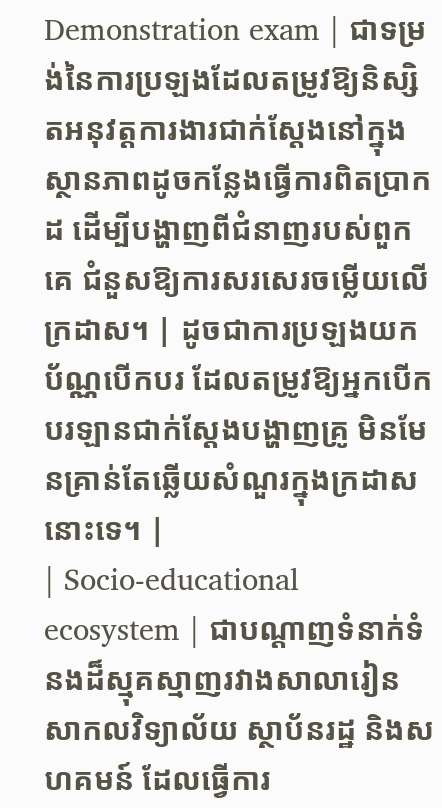Demonstration exam | ជាទម្រង់នៃការប្រឡងដែលតម្រូវឱ្យនិស្សិតអនុវត្តការងារជាក់ស្តែងនៅក្នុងស្ថានភាពដូចកន្លែងធ្វើការពិតប្រាកដ ដើម្បីបង្ហាញពីជំនាញរបស់ពួកគេ ជំនួសឱ្យការសរសេរចម្លើយលើក្រដាស។ | ដូចជាការប្រឡងយកប័ណ្ណបើកបរ ដែលតម្រូវឱ្យអ្នកបើកបរឡានជាក់ស្តែងបង្ហាញគ្រូ មិនមែនគ្រាន់តែឆ្លើយសំណួរក្នុងក្រដាសនោះទេ។ |
| Socio-educational ecosystem | ជាបណ្តាញទំនាក់ទំនងដ៏ស្មុគស្មាញរវាងសាលារៀន សាកលវិទ្យាល័យ ស្ថាប័នរដ្ឋ និងសហគមន៍ ដែលធ្វើការ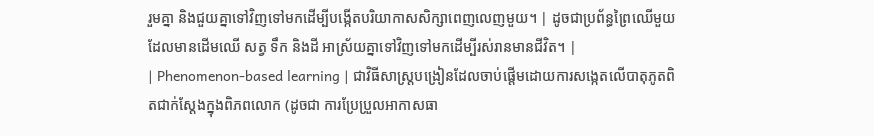រួមគ្នា និងជួយគ្នាទៅវិញទៅមកដើម្បីបង្កើតបរិយាកាសសិក្សាពេញលេញមួយ។ | ដូចជាប្រព័ន្ធព្រៃឈើមួយដែលមានដើមឈើ សត្វ ទឹក និងដី អាស្រ័យគ្នាទៅវិញទៅមកដើម្បីរស់រានមានជីវិត។ |
| Phenomenon-based learning | ជាវិធីសាស្ត្របង្រៀនដែលចាប់ផ្តើមដោយការសង្កេតលើបាតុភូតពិតជាក់ស្តែងក្នុងពិភពលោក (ដូចជា ការប្រែប្រួលអាកាសធា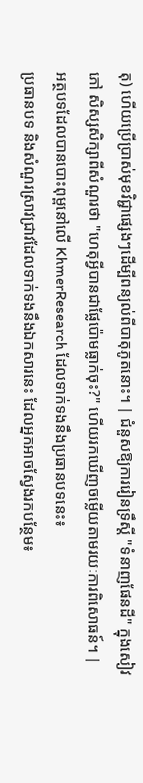តុ) ហើយប្រើប្រាស់មុខវិជ្ជាផ្សេងៗដើម្បីពន្យល់ពីបាតុភូតនោះ។ | ជំនួសឱ្យការរៀនទ្រឹស្តី "ទំនាញផែនដី" ក្នុងសៀវភៅ សិស្សសិក្សាពីសំណួរថា "ហេតុអ្វីបានជាផ្លែប៉ោមធ្លាក់ចុះ?" ហើយរកឃើញចម្លើយតាមរយៈការពិសោធន៍។ |
អត្ថបទដែលបានបោះពុម្ពនៅលើ KhmerResearch ដែលទាក់ទងនឹងប្រធានបទនេះ៖
ប្រធានបទ និងសំណួរស្រាវជ្រាវដែលទាក់ទងនឹងឯកសារនេះ ដែលអ្នកអាចស្វែងរកបន្ថែម៖